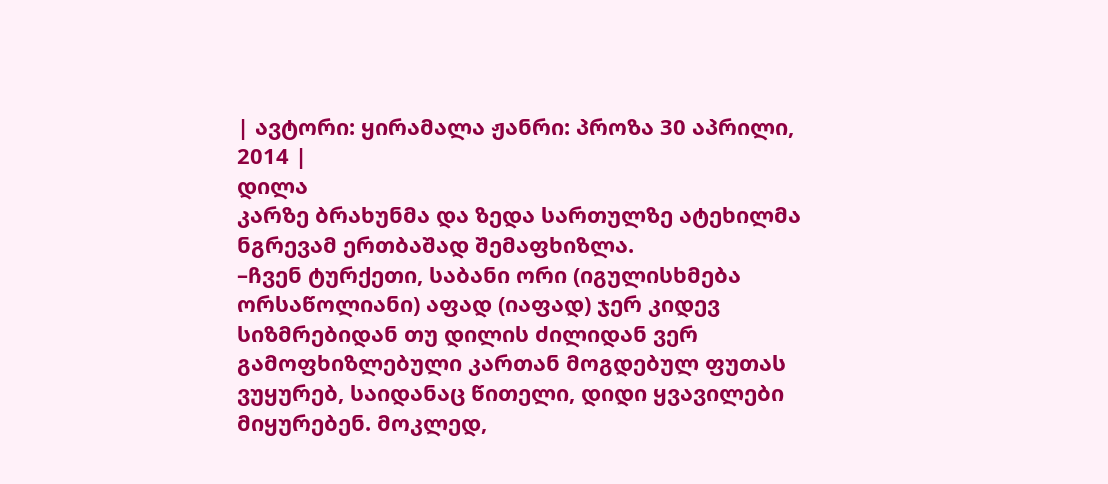| ავტორი: ყირამალა ჟანრი: პროზა 30 აპრილი, 2014 |
დილა
კარზე ბრახუნმა და ზედა სართულზე ატეხილმა ნგრევამ ერთბაშად შემაფხიზლა.
–ჩვენ ტურქეთი, საბანი ორი (იგულისხმება ორსაწოლიანი) აფად (იაფად) ჯერ კიდევ სიზმრებიდან თუ დილის ძილიდან ვერ გამოფხიზლებული კართან მოგდებულ ფუთას ვუყურებ, საიდანაც წითელი, დიდი ყვავილები მიყურებენ. მოკლედ,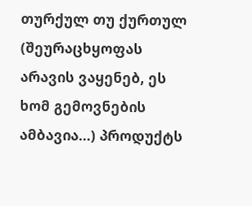თურქულ თუ ქურთულ (შეურაცხყოფას არავის ვაყენებ, ეს ხომ გემოვნების ამბავია...) პროდუქტს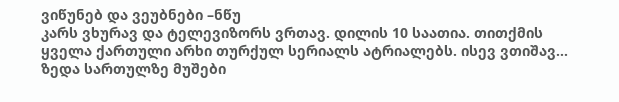ვიწუნებ და ვეუბნები –ნწუ
კარს ვხურავ და ტელევიზორს ვრთავ. დილის 10 საათია. თითქმის ყველა ქართული არხი თურქულ სერიალს ატრიალებს. ისევ ვთიშავ... ზედა სართულზე მუშები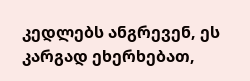კედლებს ანგრევენ, ეს კარგად ეხერხებათ,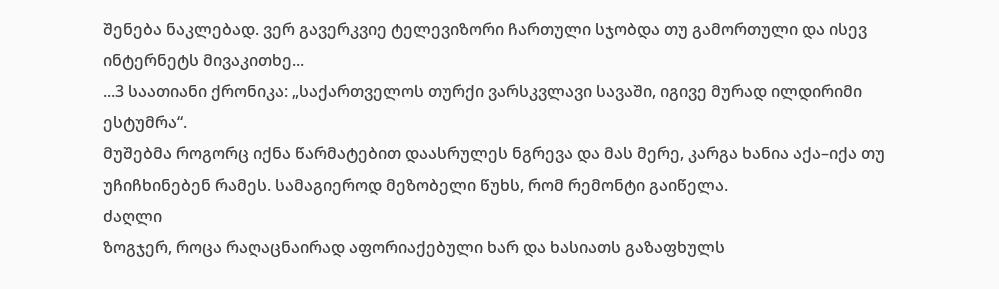შენება ნაკლებად. ვერ გავერკვიე ტელევიზორი ჩართული სჯობდა თუ გამორთული და ისევ ინტერნეტს მივაკითხე...
...3 საათიანი ქრონიკა: „საქართველოს თურქი ვარსკვლავი სავაში, იგივე მურად ილდირიმი ესტუმრა“.
მუშებმა როგორც იქნა წარმატებით დაასრულეს ნგრევა და მას მერე, კარგა ხანია აქა–იქა თუ უჩიჩხინებენ რამეს. სამაგიეროდ მეზობელი წუხს, რომ რემონტი გაიწელა.
ძაღლი
ზოგჯერ, როცა რაღაცნაირად აფორიაქებული ხარ და ხასიათს გაზაფხულს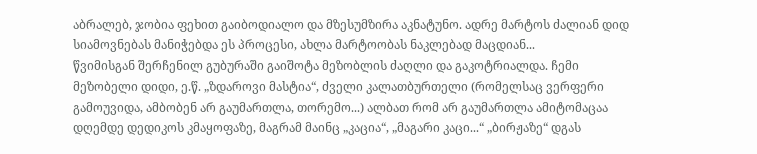აბრალებ, ჯობია ფეხით გაიბოდიალო და მზესუმზირა აკნატუნო. ადრე მარტოს ძალიან დიდ სიამოვნებას მანიჭებდა ეს პროცესი, ახლა მარტოობას ნაკლებად მაცდიან...
წვიმისგან შერჩენილ გუბურაში გაიშოტა მეზობლის ძაღლი და გაკოტრიალდა. ჩემი მეზობელი დიდი, ე.წ. „ზდაროვი მასტია“, ძველი კალათბურთელი (რომელსაც ვერფერი გამოუვიდა, ამბობენ არ გაუმართლა, თორემო...) ალბათ რომ არ გაუმართლა ამიტომაცაა დღემდე დედიკოს კმაყოფაზე, მაგრამ მაინც „კაცია“, „მაგარი კაცი...“ „ბირჟაზე“ დგას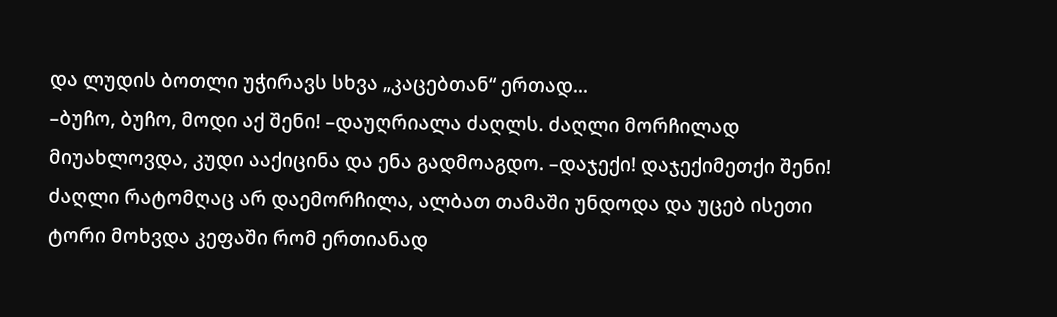და ლუდის ბოთლი უჭირავს სხვა „კაცებთან“ ერთად...
–ბუჩო, ბუჩო, მოდი აქ შენი! –დაუღრიალა ძაღლს. ძაღლი მორჩილად მიუახლოვდა, კუდი ააქიცინა და ენა გადმოაგდო. –დაჯექი! დაჯექიმეთქი შენი! ძაღლი რატომღაც არ დაემორჩილა, ალბათ თამაში უნდოდა და უცებ ისეთი ტორი მოხვდა კეფაში რომ ერთიანად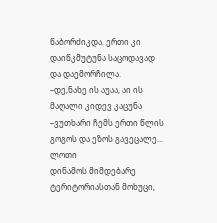წაბორძიკდა. ერთი კი დაიწკმუტუნა საცოდავად და დაემორჩილა.
–დე,ნახე ის აუაა, აი ის მაღალი კიდევ კაცუნა –ვუთხარი ჩემს ერთი წლის გოგოს და ეზოს გავეცალე...
ლოთი
დინამოს მიმდებარე ტერიტორიასთან მოხუცი,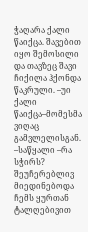ჭაღარა ქალი წაიქცა. შავებით იყო შემოსილი და თავზეც შავი ჩიქილა ჰქონდა წაკრული. –უი ქალი წაიქცა–მომესმა ვიღაც გამვლელისგან. –საწყალი –რა სჭირს?
შეუჩერებლივ მიედინებოდა ჩემს ყურთან ტალღებივით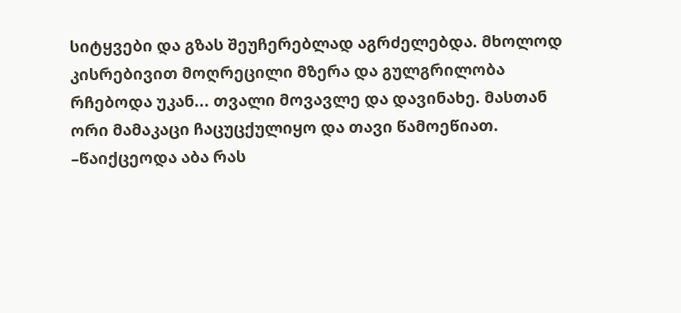სიტყვები და გზას შეუჩერებლად აგრძელებდა. მხოლოდ კისრებივით მოღრეცილი მზერა და გულგრილობა რჩებოდა უკან... თვალი მოვავლე და დავინახე. მასთან ორი მამაკაცი ჩაცუცქულიყო და თავი წამოეწიათ.
–წაიქცეოდა აბა რას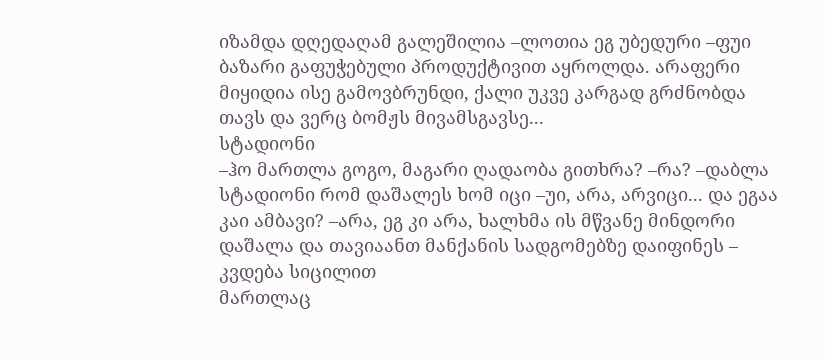იზამდა დღედაღამ გალეშილია –ლოთია ეგ უბედური –ფუი ბაზარი გაფუჭებული პროდუქტივით აყროლდა. არაფერი მიყიდია ისე გამოვბრუნდი, ქალი უკვე კარგად გრძნობდა თავს და ვერც ბომჟს მივამსგავსე...
სტადიონი
–ჰო მართლა გოგო, მაგარი ღადაობა გითხრა? –რა? –დაბლა სტადიონი რომ დაშალეს ხომ იცი –უი, არა, არვიცი... და ეგაა კაი ამბავი? –არა, ეგ კი არა, ხალხმა ის მწვანე მინდორი დაშალა და თავიაანთ მანქანის სადგომებზე დაიფინეს – კვდება სიცილით
მართლაც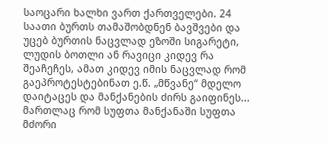საოცარი ხალხი ვართ ქართველები. 24 საათი ბურთს თამაშობდნენ ბავშვები და უცებ ბურთის ნაცვლად ეზოში სიგარეტი, ლუდის ბოთლი ან რავიცი კიდევ რა შეაჩეჩეს, ამათ კიდევ იმის ნაცვლად რომ გაეპროტესტებინათ ე.წ. „მწვანე“ მდელო დაიტაცეს და მანქანების ძირს გაიფინეს...
მართლაც რომ სუფთა მანქანაში სუფთა მძორი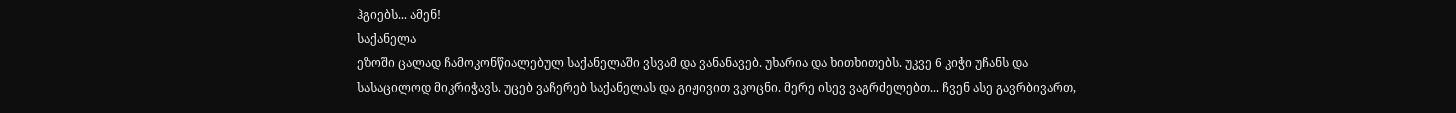ჰგიებს... ამენ!
საქანელა
ეზოში ცალად ჩამოკონწიალებულ საქანელაში ვსვამ და ვანანავებ. უხარია და ხითხითებს. უკვე 6 კიჭი უჩანს და სასაცილოდ მიკრიჭავს. უცებ ვაჩერებ საქანელას და გიჟივით ვკოცნი. მერე ისევ ვაგრძელებთ... ჩვენ ასე გავრბივართ,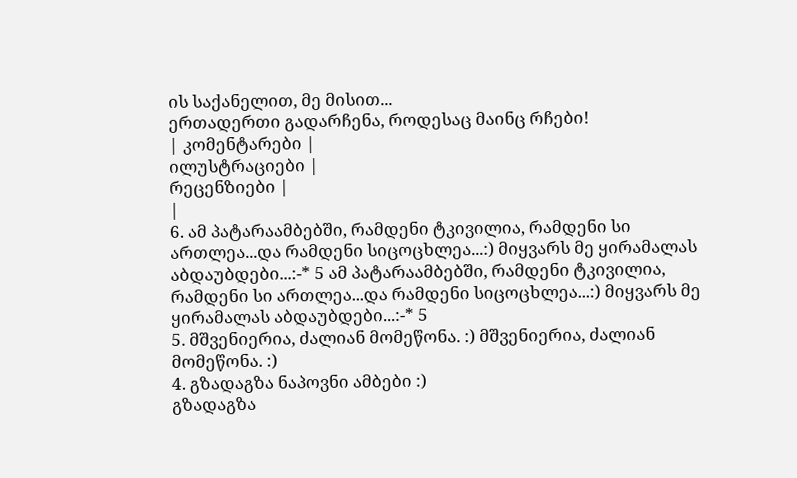ის საქანელით, მე მისით...
ერთადერთი გადარჩენა, როდესაც მაინც რჩები!
| კომენტარები |
ილუსტრაციები |
რეცენზიები |
|
6. ამ პატარაამბებში, რამდენი ტკივილია, რამდენი სი ართლეა...და რამდენი სიცოცხლეა...:) მიყვარს მე ყირამალას აბდაუბდები...:-* 5 ამ პატარაამბებში, რამდენი ტკივილია, რამდენი სი ართლეა...და რამდენი სიცოცხლეა...:) მიყვარს მე ყირამალას აბდაუბდები...:-* 5
5. მშვენიერია, ძალიან მომეწონა. :) მშვენიერია, ძალიან მომეწონა. :)
4. გზადაგზა ნაპოვნი ამბები :)
გზადაგზა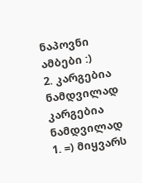ნაპოვნი ამბები :)
2. კარგებია ნამდვილად კარგებია ნამდვილად
1. =) მიყვარს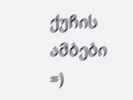ქუჩის ამბები =)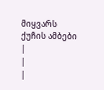მიყვარს ქუჩის ამბები
|
|
|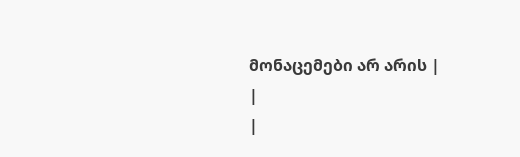მონაცემები არ არის |
|
|